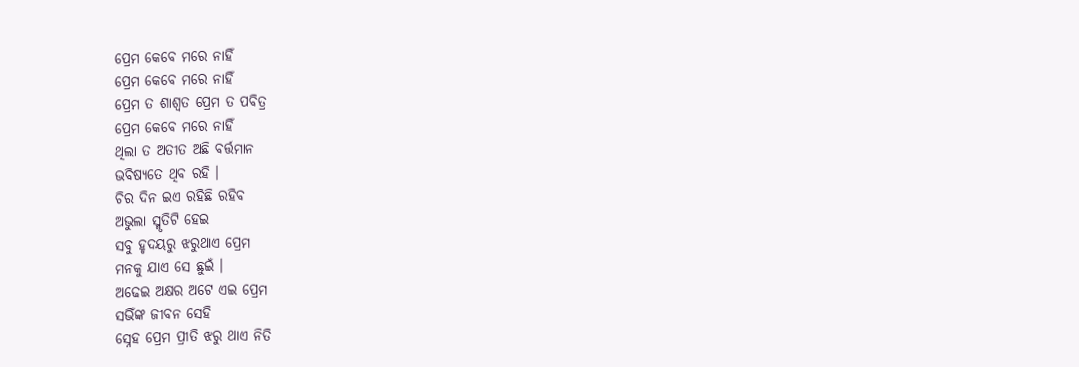ପ୍ରେମ କେବେ ମରେ ନାହିଁ
ପ୍ରେମ କେବେ ମରେ ନାହିଁ
ପ୍ରେମ ତ ଶାଶ୍ବତ ପ୍ରେମ ତ ପବିତ୍ର
ପ୍ରେମ କେବେ ମରେ ନାହିଁ
ଥିଲା ତ ଅତୀତ ଅଛି ବର୍ତ୍ତମାନ
ଭବିଷ୍ୟତେ ଥିବ ରହି ।
ଚିର ଦିନ ଇଏ ରହିଛି ରହିବ
ଅଭୁଲା ସ୍ମୃତିଟି ହେଇ
ସବୁ ହୃଦୟରୁ ଝରୁଥାଏ ପ୍ରେମ
ମନକୁ ଯାଏ ସେ ଛୁଇଁ ।
ଅଢେଇ ଅକ୍ଷର ଅଟେ ଏଇ ପ୍ରେମ
ସଭିଁଙ୍କ ଜୀବନ ସେହି
ସ୍ନେହ ପ୍ରେମ ପ୍ରୀତି ଝରୁ ଥାଏ ନିତି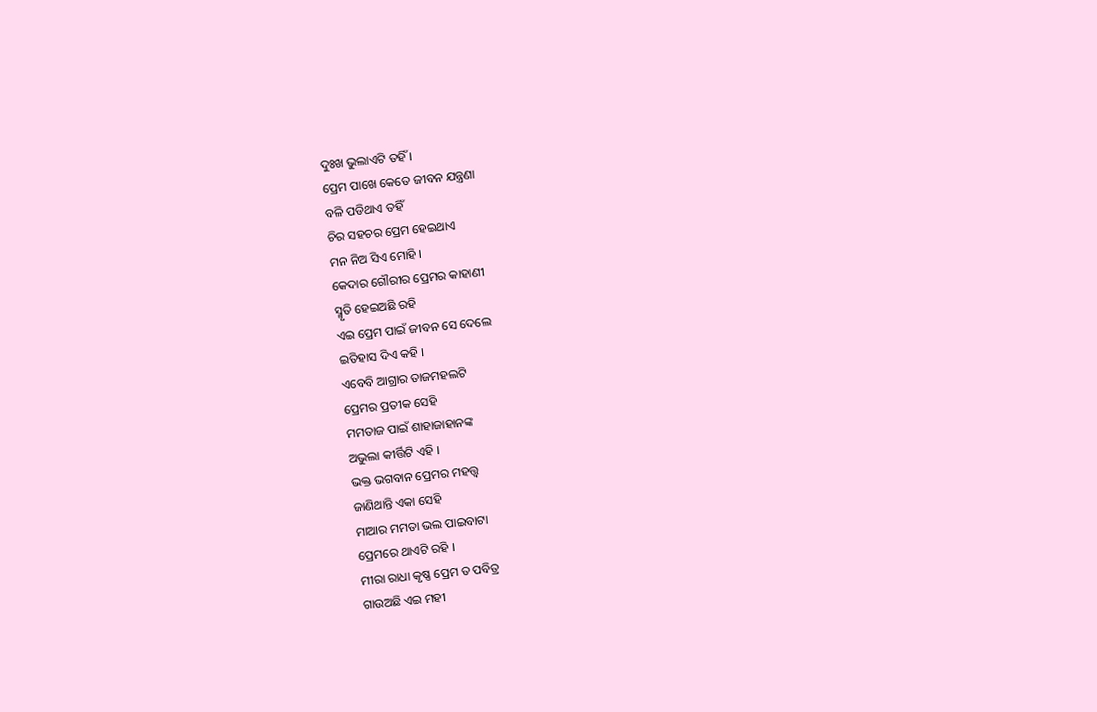ଦୁଃଖ ଭୁଲାଏଟି ତହିଁ ।
ପ୍ରେମ ପାଖେ କେତେ ଜୀବନ ଯନ୍ତ୍ରଣା
ବଳି ପଡିଥାଏ ତହିଁ
ଚିର ସହଚର ପ୍ରେମ ହେଇଥାଏ
ମନ ନିଅ ସିଏ ମୋହି ।
କେଦାର ଗୌରୀର ପ୍ରେମର କାହାଣୀ
ସ୍ମୃତି ହେଇଅଛି ରହି
ଏଇ ପ୍ରେମ ପାଇଁ ଜୀବନ ସେ ଦେଲେ
ଇତିହାସ ଦିଏ କହି ।
ଏବେବି ଆଗ୍ରାର ତାଜମହଲଟି
ପ୍ରେମର ପ୍ରତୀକ ସେହି
ମମତାଜ ପାଇଁ ଶାହାଜାହାନଙ୍କ
ଅଭୁଲା କୀର୍ତ୍ତିଟି ଏହି ।
ଭକ୍ତ ଭଗବାନ ପ୍ରେମର ମହତ୍ତ୍ଵ
ଜାଣିଥାନ୍ତି ଏକା ସେହି
ମାଆର ମମତା ଭଲ ପାଇବାଟା
ପ୍ରେମରେ ଥାଏଟି ରହି ।
ମୀରା ରାଧା କୃଷ୍ଣ ପ୍ରେମ ତ ପବିତ୍ର
ଗାଉଅଛି ଏଇ ମହୀ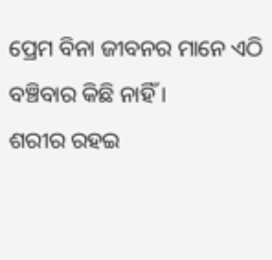ପ୍ରେମ ବିନା ଜୀବନର ମାନେ ଏଠି
ବଞ୍ଚିବାର କିଛି ନାହିଁ ।
ଶରୀର ରହଇ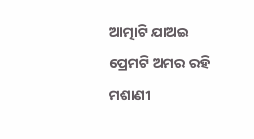ଆତ୍ମାଟି ଯାଅଇ
ପ୍ରେମଟି ଅମର ରହି
ମଶାଣୀ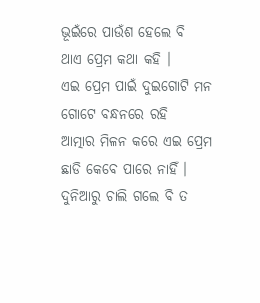ଭୂଇଁରେ ପାଉଁଶ ହେଲେ ବି
ଥାଏ ପ୍ରେମ କଥା କହି ।
ଏଇ ପ୍ରେମ ପାଇଁ ଦୁଇଗୋଟି ମନ
ଗୋଟେ ବନ୍ଧନରେ ରହି
ଆତ୍ମାର ମିଳନ କରେ ଏଇ ପ୍ରେମ
ଛାଡି କେବେ ପାରେ ନାହିଁ ।
ଦୁନିଆରୁ ଚାଲି ଗଲେ ବି ତ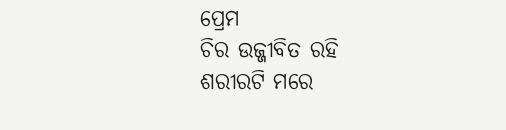ପ୍ରେମ
ଚିର ଉଜ୍ଜୀବିତ ରହି
ଶରୀରଟି ମରେ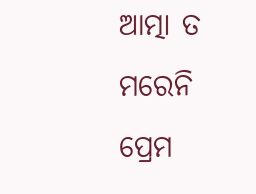ଆତ୍ମା ତ ମରେନି
ପ୍ରେମ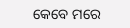କେବେ ମରେ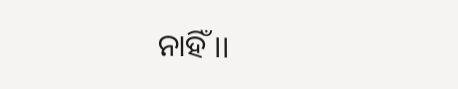ନାହିଁ ।।